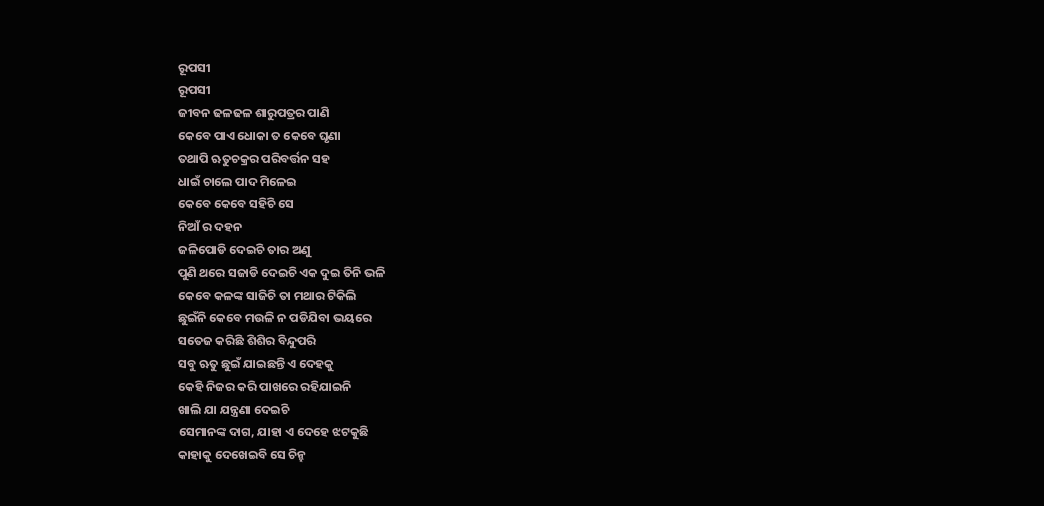ରୂପସୀ
ରୂପସୀ
ଜୀବନ ଢଳଢଳ ଶାରୁପତ୍ରର ପାଣି
କେବେ ପାଏ ଧୋକା ତ କେବେ ଘୃଣା
ତଥାପି ଋତୁଚକ୍ରର ପରିବର୍ତ୍ତନ ସହ
ଧାଇଁ ଚାଲେ ପାଦ ମିଳେଇ
କେବେ କେବେ ସହିଚି ସେ
ନିଆଁ ର ଦହନ
ଜଳିପୋଡି ଦେଇଚି ତାର ଅଣୁ
ପୁଣି ଥରେ ସଜାଡି ଦେଇଚି ଏକ ଦୁଇ ତିନି ଭଳି
କେବେ କଳଙ୍କ ସାଜିଚି ତା ମଥାର ଟିକିଲି
ଛୁଇଁନି କେବେ ମଉଳି ନ ପଡିଯିବା ଭୟରେ
ସତେଜ କରିଛି ଶିଶିର ବିନ୍ଦୁପରି
ସବୁ ଋତୁ ଛୁଇଁ ଯାଇଛନ୍ତି ଏ ଦେହକୁ
କେହି ନିଜର କରି ପାଖରେ ରହିଯାଇନି
ଖାଲି ଯା ଯନ୍ତ୍ରଣା ଦେଇଚି
ସେମାନଙ୍କ ଦାଗ, ଯାହା ଏ ଦେହେ ଝଟକୁଛି
କାହାକୁ ଦେଖେଇବି ସେ ଚିନ୍ହ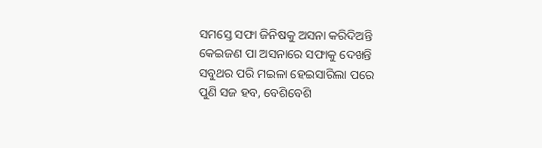ସମସ୍ତେ ସଫା ଜିନିଷକୁ ଅସନା କରିଦିଅନ୍ତି
କେଇଜଣ ପା ଅସନାରେ ସଫାକୁ ଦେଖନ୍ତି
ସବୁଥର ପରି ମଇଳା ହେଇସାରିଲା ପରେ
ପୁଣି ସଜ ହବ, ବେଶିବେଶି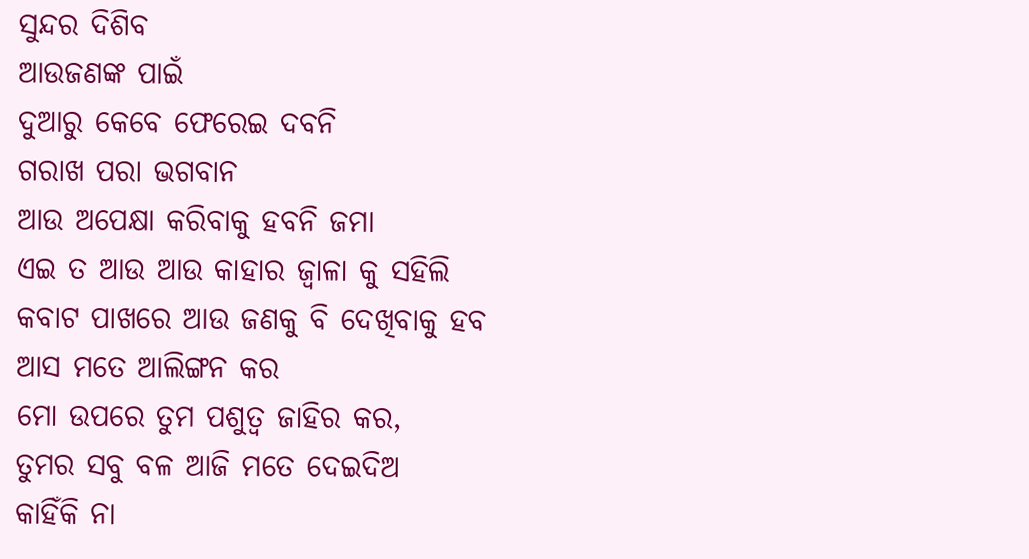ସୁନ୍ଦର ଦିଶିବ
ଆଉଜଣଙ୍କ ପାଇଁ
ଦୁଆରୁ କେବେ ଫେରେଇ ଦବନି
ଗରାଖ ପରା ଭଗବାନ
ଆଉ ଅପେକ୍ଷା କରିବାକୁ ହବନି ଜମା
ଏଇ ତ ଆଉ ଆଉ କାହାର ଜ୍ଵାଳା କୁ ସହିଲି
କବାଟ ପାଖରେ ଆଉ ଜଣକୁ ବି ଦେଖିବାକୁ ହବ
ଆସ ମତେ ଆଲିଙ୍ଗନ କର
ମୋ ଉପରେ ତୁମ ପଶୁତ୍ଵ ଜାହିର କର,
ତୁମର ସବୁ ବଳ ଆଜି ମତେ ଦେଇଦିଅ
କାହିଁକି ନା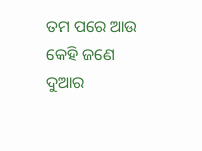ତମ ପରେ ଆଉ କେହି ଜଣେ
ଦୁଆର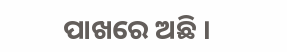ପାଖରେ ଅଛି ।